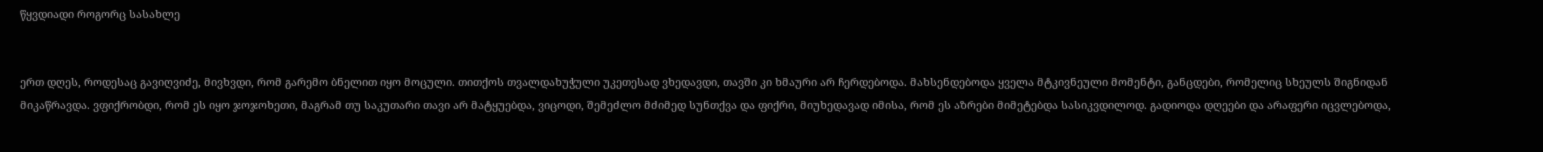წყვდიადი როგორც სასახლე


ერთ დღეს, როდესაც გავიღვიძე, მივხვდი, რომ გარემო ბნელით იყო მოცული. თითქოს თვალდახუჭული უკეთესად ვხედავდი, თავში კი ხმაური არ ჩერდებოდა. მახსენდებოდა ყველა მტკივნეული მომენტი, განცდები, რომელიც სხეულს შიგნიდან მიკაწრავდა. ვფიქრობდი, რომ ეს იყო ჯოჯოხეთი, მაგრამ თუ საკუთარი თავი არ მატყუებდა, ვიცოდი, შემეძლო მძიმედ სუნთქვა და ფიქრი, მიუხედავად იმისა, რომ ეს აზრები მიმეტებდა სასიკვდილოდ. გადიოდა დღეები და არაფერი იცვლებოდა,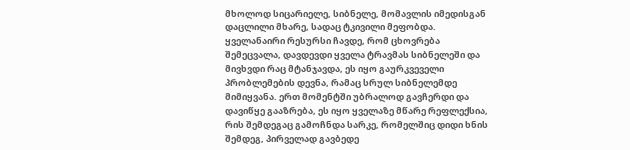მხოლოდ სიცარიელე, სიბნელე, მომავლის იმედისგან დაცლილი მხარე, სადაც ტკივილი მეფობდა. ყველანაირი რესურსი ჩავდე, რომ ცხოვრება შემეცვალა, დავდევდი ყველა ტრავმას სიბნელეში და მივხვდი რაც მტანჯავდა, ეს იყო გაურკვეველი პრობლემების დევნა, რამაც სრულ სიბნელემდე მიმიყვანა. ერთ მომენტში უბრალოდ გავჩერდი და დავიწყე გააზრება, ეს იყო ყველაზე მწარე რეფლექსია, რის შემდეგაც გამოჩნდა სარკე, რომელშიც დიდი ხნის შემდეგ, პირველად გავბედე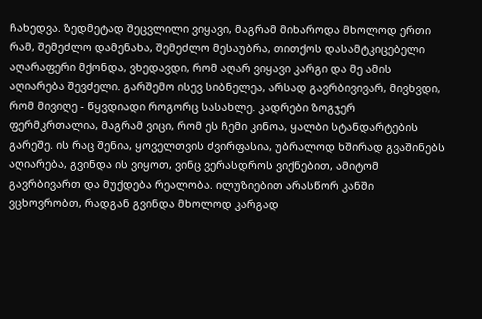ჩახედვა. ზედმეტად შეცვლილი ვიყავი, მაგრამ მიხაროდა მხოლოდ ერთი რამ, შემეძლო დამენახა, შემეძლო მესაუბრა, თითქოს დასამტკიცებელი აღარაფერი მქონდა, ვხედავდი, რომ აღარ ვიყავი კარგი და მე ამის აღიარება შევძელი. გარშემო ისევ სიბნელეა, არსად გავრბივივარ, მივხვდი, რომ მივიღე - წყვდიადი როგორც სასახლე. კადრები ზოგჯერ ფერმკრთალია, მაგრამ ვიცი, რომ ეს ჩემი კინოა, ყალბი სტანდარტების გარეშე. ის რაც შენია, ყოველთვის ძვირფასია, უბრალოდ ხშირად გვაშინებს აღიარება, გვინდა ის ვიყოთ, ვინც ვერასდროს ვიქნებით, ამიტომ გავრბივართ და მუქდება რეალობა. ილუზიებით არასწორ კანში ვცხოვრობთ, რადგან გვინდა მხოლოდ კარგად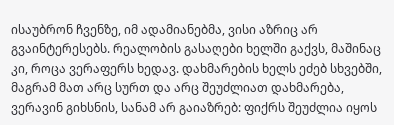ისაუბრონ ჩვენზე, იმ ადამიანებმა, ვისი აზრიც არ გვაინტერესებს. რეალობის გასაღები ხელში გაქვს, მაშინაც კი, როცა ვერაფერს ხედავ. დახმარების ხელს ეძებ სხვებში, მაგრამ მათ არც სურთ და არც შეუძლიათ დახმარება, ვერავინ გიხსნის, სანამ არ გაიაზრებ: ფიქრს შეუძლია იყოს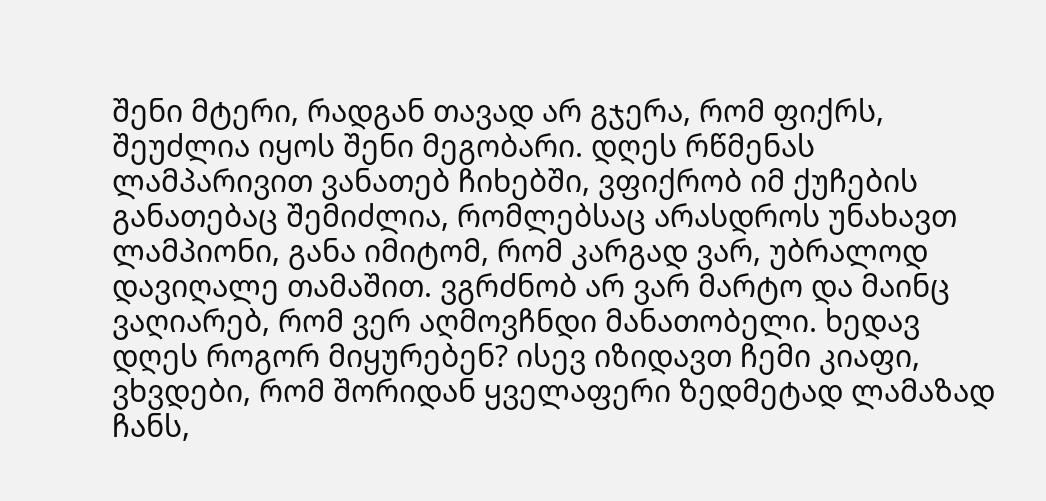შენი მტერი, რადგან თავად არ გჯერა, რომ ფიქრს, შეუძლია იყოს შენი მეგობარი. დღეს რწმენას ლამპარივით ვანათებ ჩიხებში, ვფიქრობ იმ ქუჩების განათებაც შემიძლია, რომლებსაც არასდროს უნახავთ ლამპიონი, განა იმიტომ, რომ კარგად ვარ, უბრალოდ დავიღალე თამაშით. ვგრძნობ არ ვარ მარტო და მაინც ვაღიარებ, რომ ვერ აღმოვჩნდი მანათობელი. ხედავ დღეს როგორ მიყურებენ? ისევ იზიდავთ ჩემი კიაფი, ვხვდები, რომ შორიდან ყველაფერი ზედმეტად ლამაზად ჩანს,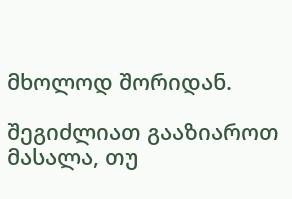მხოლოდ შორიდან.

შეგიძლიათ გააზიაროთ მასალა, თუ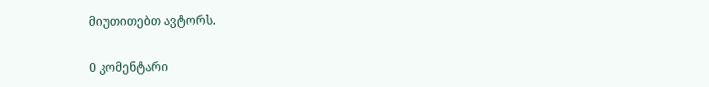მიუთითებთ ავტორს.

0 კომენტარი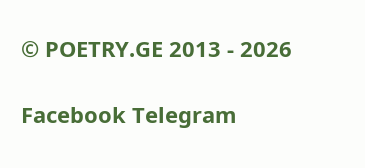© POETRY.GE 2013 - 2026

Facebook Telegram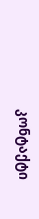კონტაქტი